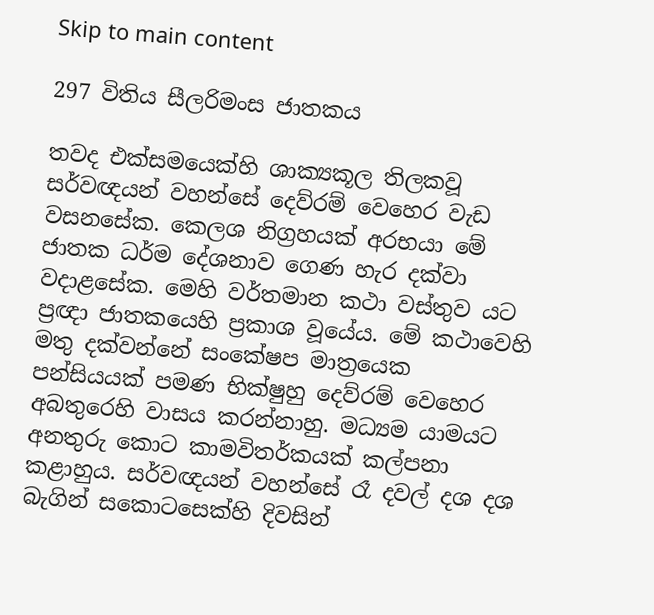Skip to main content

297 විතිය සීලරිමංස ජාතකය

තවද එක්සමයෙක්හි ශාක්‍යකූල තිලකවූ සර්වඥයන් වහන්සේ දෙව්රම් වෙහෙර වැඩ වසනසේක. කෙලශ නිග්‍රහයක් අරභයා මේ ජාතක ධර්ම දේශනාව ගෙණ හැර දක්වා වදාළසේක. මෙහි වර්තමාන කථා වස්තුව යට ප්‍රඥා ජාතකයෙහි ප්‍රකාශ වූයේය. මේ කථාවෙහි මතු දක්වන්නේ සංකේෂප මාත්‍රයෙක පන්සියයක් පමණ භික්ෂුහු දෙව්රම් වෙහෙර අබතුරෙහි වාසය කරන්නාහු. මධ්‍යම යාමයට අනතුරු කොට කාමවිතර්කයක් කල්පනා කළාහුය. සර්වඥයන් වහන්සේ රෑ දවල් දශ දශ බැගින් සකොටසෙක්හි දිවසින්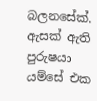බලනසේක්. ඇසක් ඇති පුරුෂයා යම්සේ එක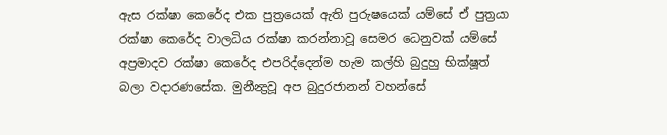ඇස රක්ෂා කෙරේද එක පුත්‍රයෙක් ඇති පුරුෂයෙක් යම්සේ ඒ පුත්‍රයා රක්ෂා කෙරේද වාලධිය රක්ෂා කරන්නාවූ සෙමර ධෙනුවක් යම්සේ අප්‍රමාදව රක්ෂා කෙරේද එපරිද්දෙන්ම හැම කල්හි බුදුහු භික්ෂූත් බලා වදාරණසේක. මුනීන්‍ද්‍රවූ අප බුදුරජානන් වහන්සේ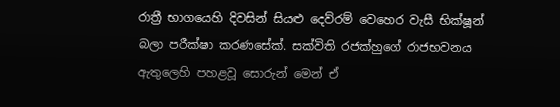රාත්‍රී භාගයෙහි දිවසින් සියළු දෙව්රම් වෙහෙර වැසී භික්ෂූන් බලා පරීක්ෂා කරණසේක්. සක්විති රජක්හුගේ රාජභවනය ඇතුලෙහි පහළවූ සොරුන් මෙන් ඒ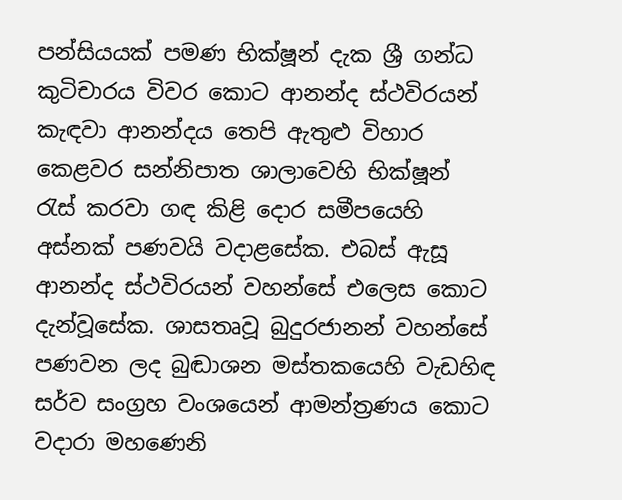පන්සියයක් පමණ භික්ෂූන් දැක ශ්‍රී ගන්ධ කුටිචාරය විවර කොට ආනන්ද ස්ථවිරයන් කැඳවා ආනන්දය තෙපි ඇතුළු විහාර කෙළවර සන්නිපාත ශාලාවෙහි භික්ෂූන් රැස් කරවා ගඳ කිළි දොර සමීපයෙහි අස්නක් පණවයි වදාළසේක. එබස් ඇසූ ආනන්ද ස්ථවිරයන් වහන්සේ එලෙස කොට දැන්වූසේක. ශාසතෘවූ බුදුරජානන් වහන්සේ පණවන ලද බුඬාශන මස්තකයෙහි වැඩහිඳ සර්ව සංග්‍රහ වංශයෙන් ආමන්ත්‍රණය කොට වදාරා මහණෙනි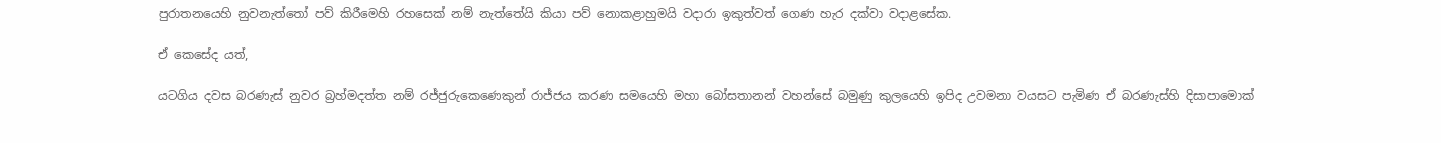පුරාතනයෙහි නුවනැත්තෝ පව් කිරීමෙහි රහසෙක් නම් නැත්තේයි කියා පව් නොකළාහුමයි වදාරා ඉකුත්වත් ගෙණ හැර දක්වා වදාළසේක.

ඒ කෙසේද යත්,

යටගිය දවස බරණැස් නුවර බ්‍රහ්මදත්ත නම් රජ්ජුරුකෙණෙකුන් රාජ්ජය කරණ සමයෙහි මහා බෝසතානන් වහන්සේ බමුණු කුලයෙහි ඉපිද උවමනා වයසට පැමිණ ඒ බරණැස්හි දිසාපාමොක්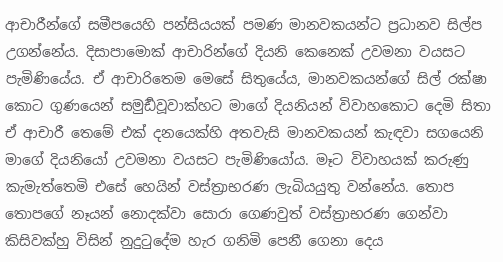ආචාරීන්ගේ සමීපයෙහි පන්සියයක් පමණ මානවකයන්ට ප්‍රධානව සිල්ප උගන්නේය. දිසාපාමොක් ආචාරින්ගේ දියනි කෙනෙක් උවමනා වයසට පැමිණියේය. ඒ ආචාරිතෙම මෙසේ සිතුයේය, මානවකයන්ගේ සිල් රක්ෂා කොට ගුණයෙන් සමුර්‍ඩවූවාක්හට මාගේ දියනියන් විවාහකොට දෙමි සිතා ඒ ආචාරී තෙමේ එක් දනයෙක්හි අතවැසි මානවකයන් කැඳවා සගයෙනි මාගේ දියනියෝ උවමනා වයසට පැමිණියෝය. මෑට විවාහයක් කරුණු කැමැත්තෙමි එසේ හෙයින් වස්ත්‍රාභරණ ලැබියයුතු වන්නේය. තොප තොපගේ නෑයන් නොදක්වා සොරා ගෙණවුත් වස්ත්‍රාභරණ ගෙන්වා කිසිවක්හු විසින් නුදුටුදේම හැර ගනිමි පෙනී ගෙනා දෙය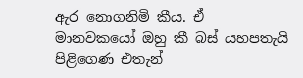ඇර නොගනිමි කීය. ඒ මානවකයෝ ඔහු කී බස් යහපතැයි පිළිගෙණ එතැන්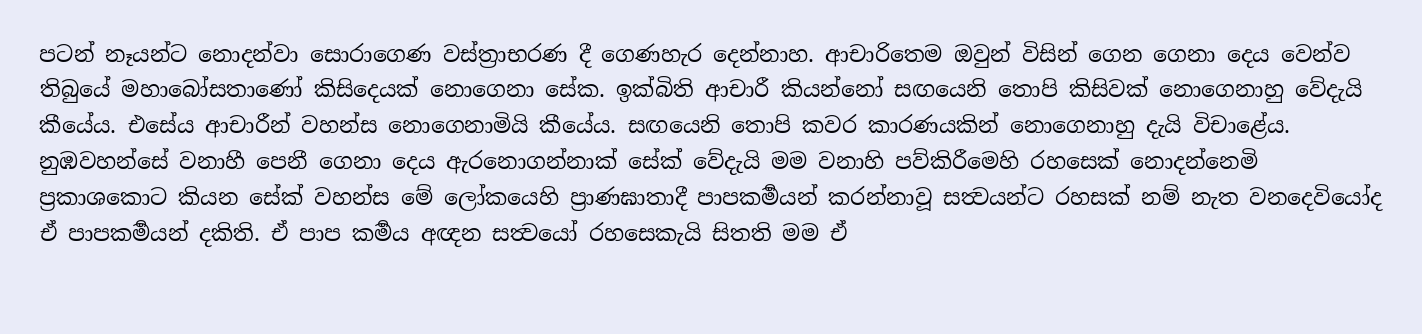පටන් නෑයන්ට නොදන්වා සොරාගෙණ වස්ත්‍රාභරණ දී ගෙණහැර දෙන්නාහ. ආචාරිතෙම ඔවුන් විසින් ගෙන ගෙනා දෙය වෙන්ව තිබුයේ මහාබෝසතාණෝ කිසිදෙයක් නොගෙනා සේක. ඉක්බිති ආචාරී කියන්නෝ සඟයෙනි තොපි කිසිවක් නොගෙනාහු වේදැයි කීයේය. එසේය ආචාරීන් වහන්ස නොගෙනාමියි කීයේය. සඟයෙනි තොපි කවර කාරණයකින් නොගෙනාහු දැයි විචාළේය. නුඹවහන්සේ වනාහී පෙනී ගෙනා දෙය ඇරනොගන්නාක් සේක් වේදැයි මම වනාහි පව්කිරීමෙහි රහසෙක් නොදන්නෙමි ප්‍රකාශකොට කියන සේක් වහන්ස මේ ලෝකයෙහි ප්‍රාණඝාතාදී පාපකර්‍මයන් කරන්නාවූ සත්‍වයන්ට රහසක් නම් නැත වනදෙවියෝද ඒ පාපකර්‍මයන් දකිති. ඒ පාප කර්‍මය අඥන සත්‍වයෝ රහසෙකැයි සිතති මම ඒ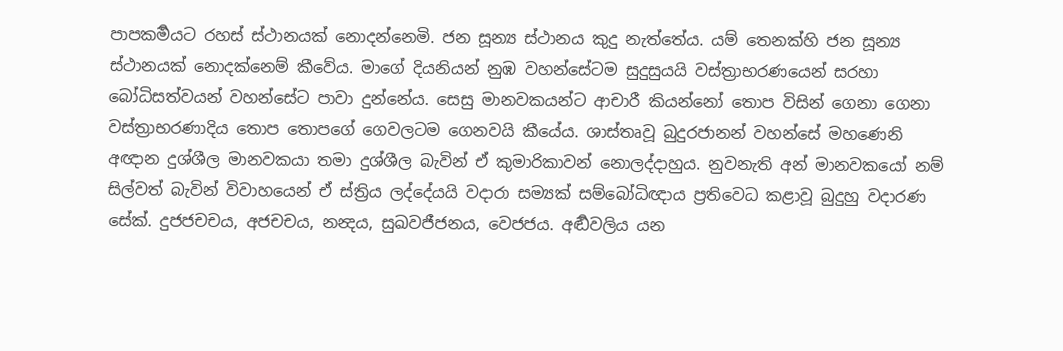පාපකර්‍මයට රහස් ස්ථානයක් නොදන්නෙමි. ජන සූන්‍ය ස්ථානය කුදු නැත්තේය. යම් තෙනක්හි ජන සූන්‍ය ස්ථානයක් නොදක්නෙම් කීවේය. මාගේ දියනියන් නුඹ වහන්සේටම සුදුසුයයි වස්ත්‍රාභරණයෙන් සරහා බෝධිසත්වයන් වහන්සේට පාවා දුන්නේය. සෙසු මානවකයන්ට ආචාරී කියන්නෝ තොප විසින් ගෙනා ගෙනා වස්ත්‍රාභරණාදිය තොප තොපගේ ගෙවලටම ගෙනවයි කීයේය. ශාස්තෘවූ බුදුරජානන් වහන්සේ මහණෙනි අඥාන දුශ්ශීල මානවකයා තමා දුශ්ශීල බැවින් ඒ කුමාරිකාවන් නොලද්දාහුය. නුවනැති අන් මානවකයෝ නම් සිල්වත් බැවින් විවාහයෙන් ඒ ස්ත්‍රිය ලද්දේයයි වදාරා සම්‍යක් සම්බෝධිඥාය ප්‍රතිවෙධ කළාවූ බුදුහු වදාරණ සේක්. දුජජචචය, අජචචය, නන්‍දය, සුඛවජීජනය, වෙජජය. අර්‍ඬවලිය යන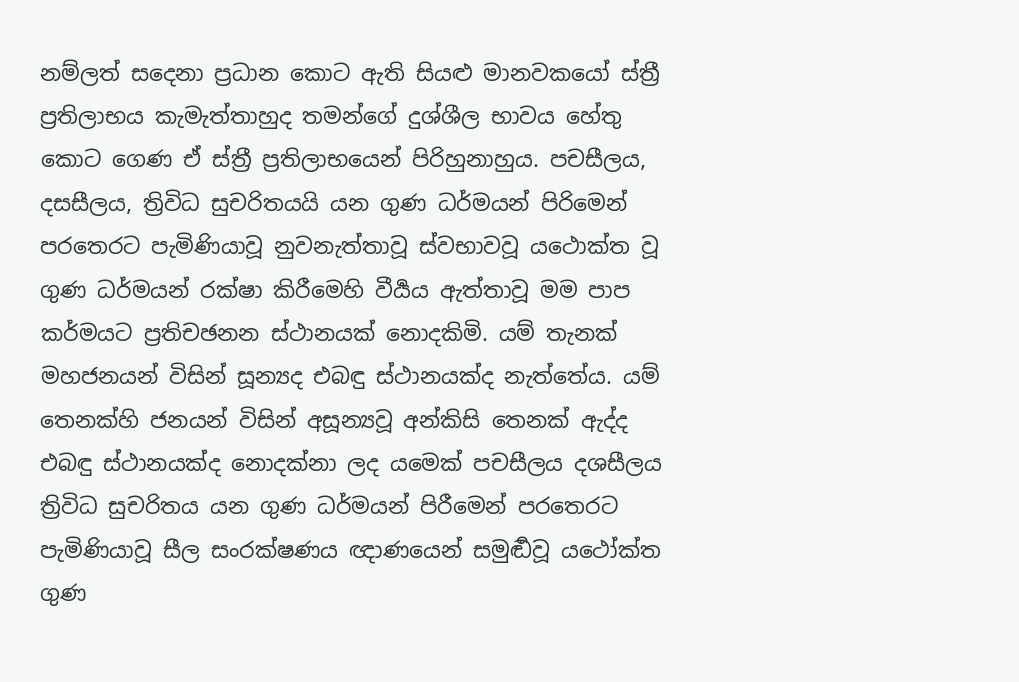නම්ලත් සදෙනා ප්‍රධාන කොට ඇති සියළු මානවකයෝ ස්ත්‍රී ප්‍රතිලාභය කැමැත්තාහුද තමන්ගේ දුශ්ශීල භාවය හේතු කොට ගෙණ ඒ ස්ත්‍රී ප්‍රතිලාභයෙන් පිරිහුනාහුය. පචසීලය, දසසීලය, ත්‍රිවිධ සුචරිතයයි යන ගුණ ධර්මයන් පිරිමෙන් පරතෙරට පැමිණියාවූ නුවනැත්තාවූ ස්වභාවවූ යථොක්ත වූ ගුණ ධර්මයන් රක්ෂා කිරීමෙහි වීර්‍යය ඇත්තාවූ මම පාප කර්මයට ප්‍රතිචඡනන ස්ථානයක් නොදකිමි. යම් තැනක් මහජනයන් විසින් සූන්‍යද එබඳු ස්ථානයක්ද නැත්තේය. යම් තෙනක්හි ජනයන් විසින් අසූන්‍යවූ අන්කිසි තෙනක් ඇද්ද එබඳු ස්ථානයක්ද නොදක්නා ලද යමෙක් පචසීලය දශසීලය ත්‍රිවිධ සුචරිතය යන ගුණ ධර්මයන් පිරීමෙන් පරතෙරට පැමිණියාවූ සීල සංරක්ෂණය ඥාණයෙන් සමුර්‍ඬවූ යථෝක්ත ගුණ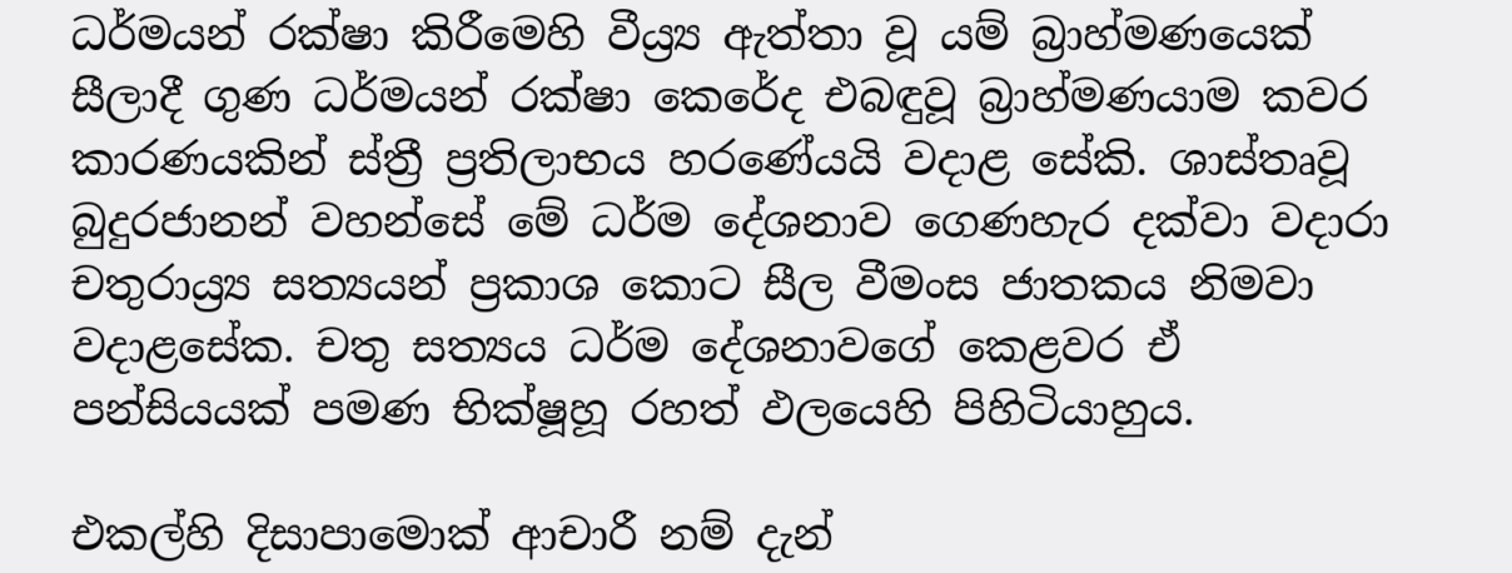ධර්මයන් රක්ෂා කිරීමෙහි වීය්‍ර්‍ය ඇත්තා වූ යම් බ්‍රාහ්මණයෙක් සීලාදී ගුණ ධර්මයන් රක්ෂා කෙරේද එබඳුවූ බ්‍රාහ්මණයාම කවර කාරණයකින් ස්ත්‍රී ප්‍රතිලාභය හරණේයයි වදාළ සේකි. ශාස්තෘවූ බුදුරජානන් වහන්සේ මේ ධර්ම දේශනාව ගෙණහැර දක්වා වදාරා චතුරාය්‍ර්‍ය සත්‍යයන් ප්‍රකාශ කොට සීල වීමංස ජාතකය නිමවා වදාළසේක. චතු සත්‍යය ධර්ම දේශනාවගේ කෙළවර ඒ පන්සියයක් පමණ භික්ෂූහූ රහත් ඵලයෙහි පිහිටියාහුය.

එකල්හි දිසාපාමොක් ආචාරී නම් දැන්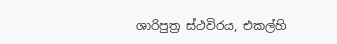ශාරිපුත්‍ර ස්ථවිරය, එකල්හි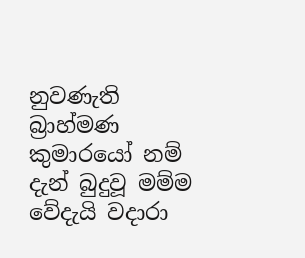නුවණැති බ්‍රාහ්මණ කුමාරයෝ නම් දැන් බුදුවූ මම්ම වේදැයි වදාරා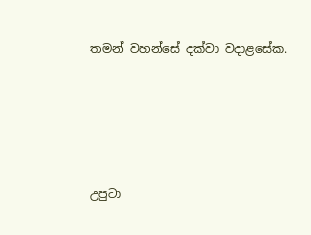තමන් වහන්සේ දක්වා වදාළසේක.





උපුටා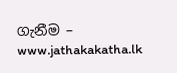ගැනීම – www.jathakakatha.lk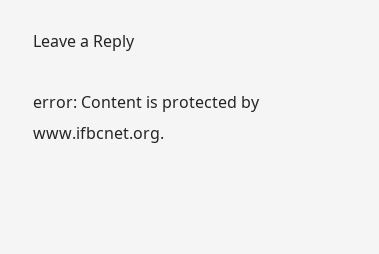Leave a Reply

error: Content is protected by www.ifbcnet.org.